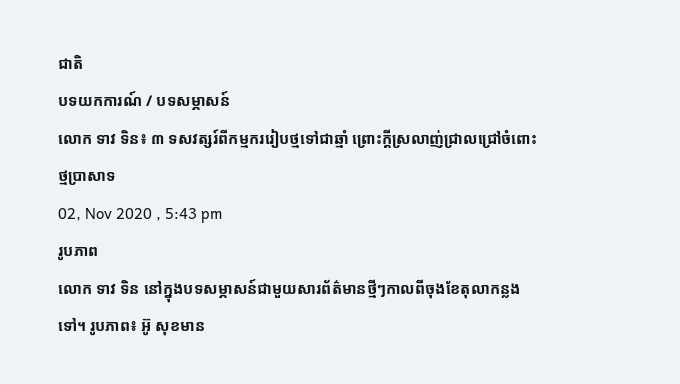ជាតិ
បទយកការណ៍ / បទសម្ភាសន៍
លោក ទាវ ទិន៖ ៣ ទសវត្សរ៍ពីកម្មកររៀបថ្មទៅជាឆ្មាំ ព្រោះក្តីស្រលាញ់ជ្រាលជ្រៅចំពោះថ្មប្រាសាទ
02, Nov 2020 , 5:43 pm
រូបភាព
លោក ទាវ ទិន នៅក្នុងបទសម្ភាសន៍ជាមួយសារព័ត៌មានថ្មីៗកាលពីចុងខែតុលាកន្លងទៅ។ រូបភាព៖ អ៊ូ សុខមាន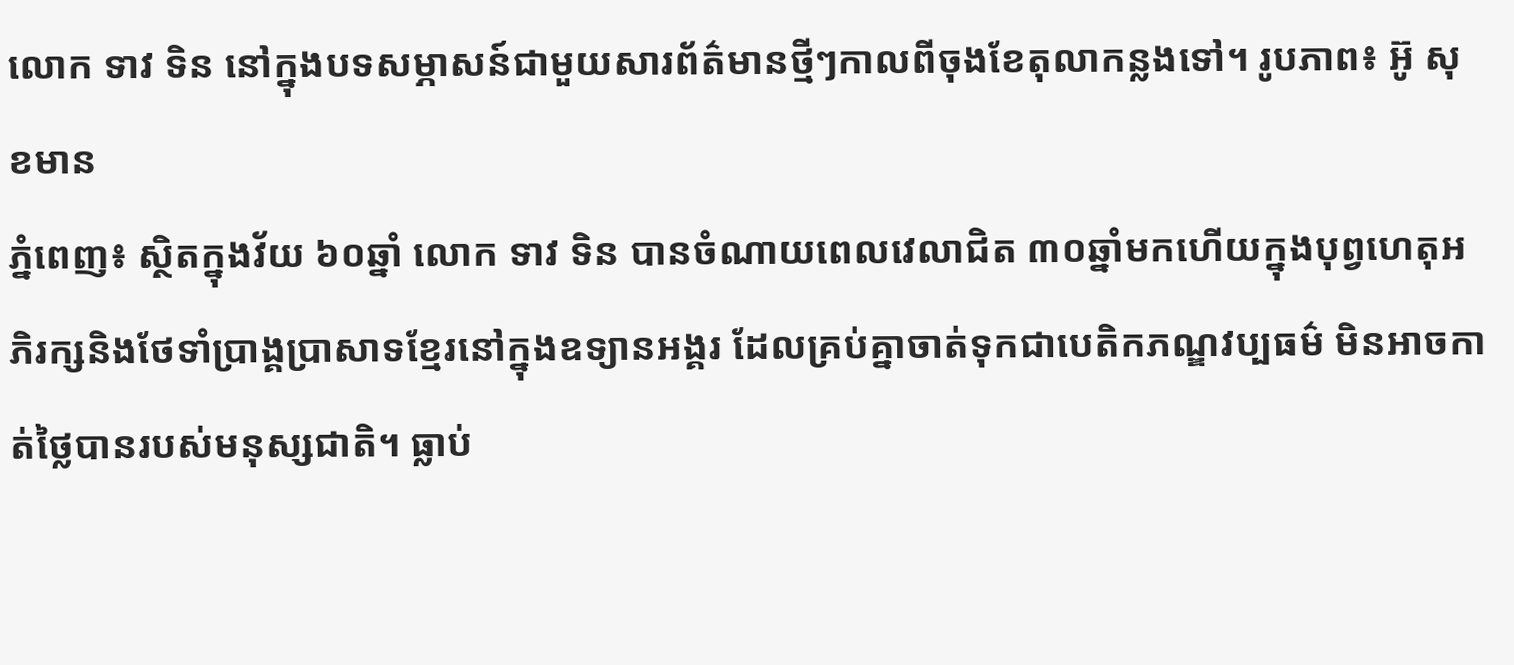លោក ទាវ ទិន នៅក្នុងបទសម្ភាសន៍ជាមួយសារព័ត៌មានថ្មីៗកាលពីចុងខែតុលាកន្លងទៅ។ រូបភាព៖ អ៊ូ សុខមាន
ភ្នំពេញ៖ ស្ថិតក្នុងវ័យ ៦០ឆ្នាំ លោក ទាវ ទិន បានចំណាយពេលវេលាជិត ៣០ឆ្នាំមកហើយក្នុងបុព្វហេតុអភិរក្សនិងថែទាំប្រាង្គប្រាសាទខ្មែរនៅក្នុងឧទ្យានអង្គរ ដែលគ្រប់គ្នាចាត់ទុកជាបេតិកភណ្ឌវប្បធម៌ មិនអាចកាត់ថ្លៃបានរបស់មនុស្សជាតិ។ ធ្លាប់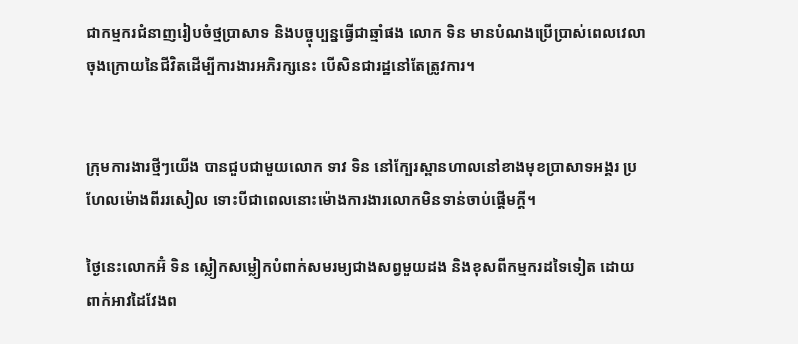ជាកម្មករជំនាញរៀបចំថ្មប្រាសាទ និងបច្ចុប្បន្នធ្វើជាឆ្មាំផង លោក ទិន មានបំណងប្រើប្រាស់ពេលវេលាចុងក្រោយនៃជីវិតដើម្បីការងារអភិរក្សនេះ បើសិនជារដ្ឋនៅតែត្រូវការ។


ក្រុមការងារថ្មីៗយើង បានជួបជាមួយលោក ទាវ ទិន នៅក្បែរស្ពានហាលនៅខាងមុខប្រាសាទអង្គរ ប្រហែលម៉ោងពីររសៀល ទោះបីជាពេលនោះម៉ោងការងារលោកមិនទាន់ចាប់ផ្តើមក្តី។

ថ្ងៃនេះលោកអ៊ំ ទិន ស្លៀកសម្លៀកបំពាក់សមរម្យជាងសព្វមួយដង និងខុសពីកម្មករដទៃទៀត ដោយពាក់អាវដៃវែងព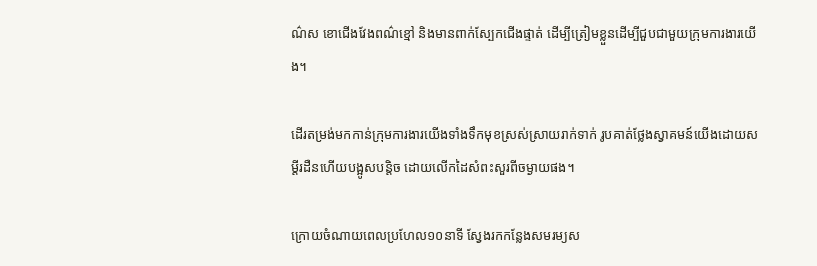ណ៌ស ខោជើងវែងពណ៌ខ្មៅ និងមានពាក់ស្បែកជើងផ្ទាត់ ដើម្បីត្រៀមខ្លួនដើម្បីជួបជាមួយក្រុមការងារយើង។

ដើរតម្រង់មកកាន់ក្រុមការងារយើងទាំងទឹកមុខស្រស់ស្រាយរាក់ទាក់ រូបគាត់ថ្លែងស្វាគមន៍យើងដោយសម្តីរដឺនហើយបង្អូសបន្តិច ដោយលើកដៃសំពះសួរពីចម្ងាយផង។

ក្រោយចំណាយពេលប្រហែល១០នាទី ស្វែងរកកន្លែងសមរម្យស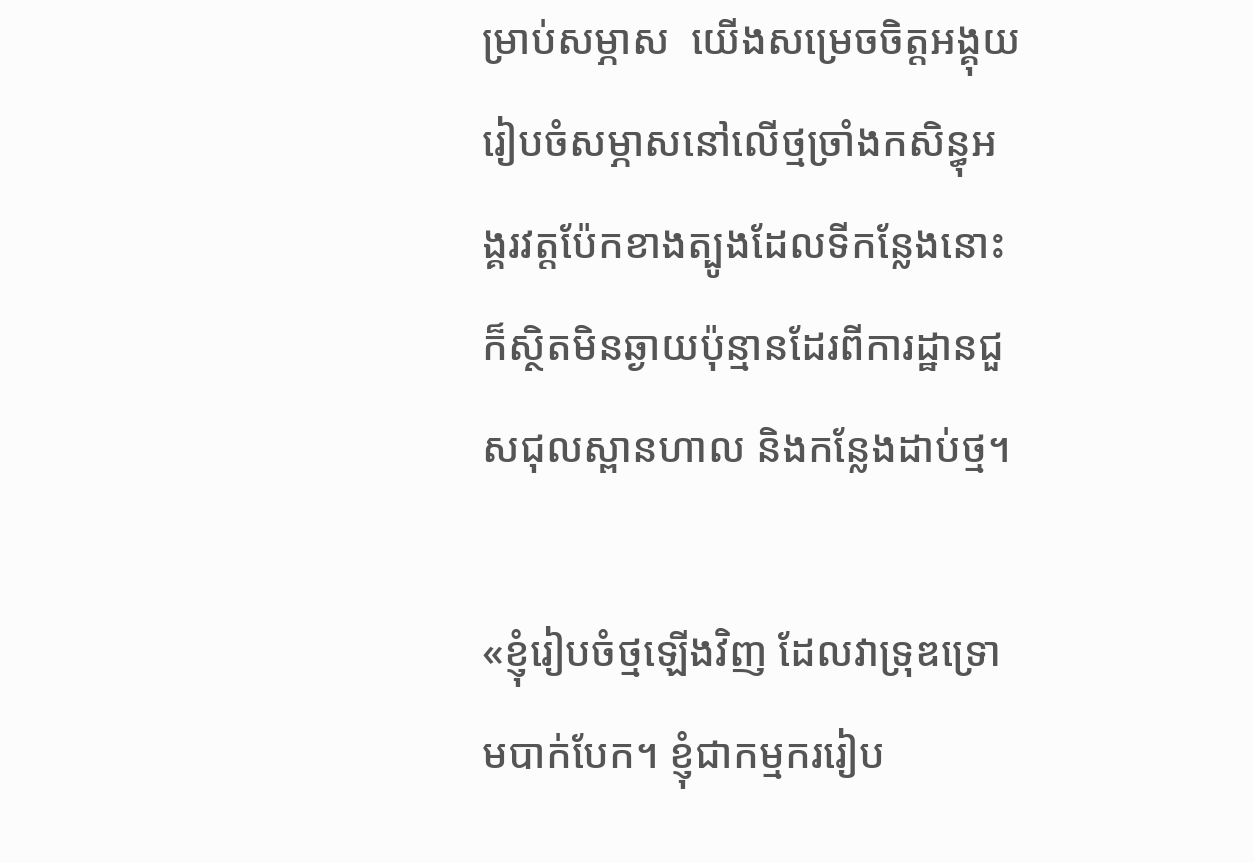ម្រាប់សម្ភាស  យើងសម្រេចចិត្តអង្គុយរៀបចំសម្ភាសនៅលើថ្មច្រាំងកសិន្ធុអង្គរវត្តប៉ែកខាងត្បូងដែលទីកន្លែងនោះក៏ស្ថិតមិនឆ្ងាយប៉ុន្មានដែរពីការដ្ឋានជួសជុលស្ពានហាល និងកន្លែងដាប់ថ្ម។

«ខ្ញុំរៀបចំថ្មឡើងវិញ ដែលវាទ្រុឌទ្រោមបាក់បែក។ ខ្ញុំជាកម្មកររៀប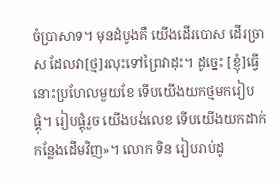ចំប្រាសាទ។ មុនដំបូងគឺ យើងដើរបោស ដើរច្រាស ដែលវា[ថ្ម]រលុះទៅព្រៃវាដុះ។ ដូច្នេះ [ខ្ញុំ]ធ្វើនោះប្រហែលមួយខែ ទើបយើងយកថ្មមករៀបផ្គុំ។ រៀបផ្តុំរួច យើងបង់លេខ ទើបយើងយកដាក់កន្លែងដើមវិញ»។ លោក ទិន រៀបរាប់ដូ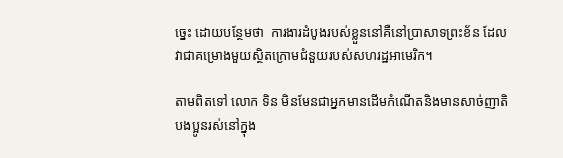ច្នេះ ដោយបន្ថែមថា  ការងារដំបូងរបស់ខ្លួននៅគឺនៅប្រាសាទព្រះខ័ន ដែលវាជាគម្រោងមួយស្ថិតក្រោមជំនួយរបស់សហរដ្ឋអាមេរិក។

តាមពិតទៅ លោក ទិន មិនមែនជាអ្នកមានដើមកំណើតនិងមានសាច់ញាតិបងប្អូនរស់នៅក្នុង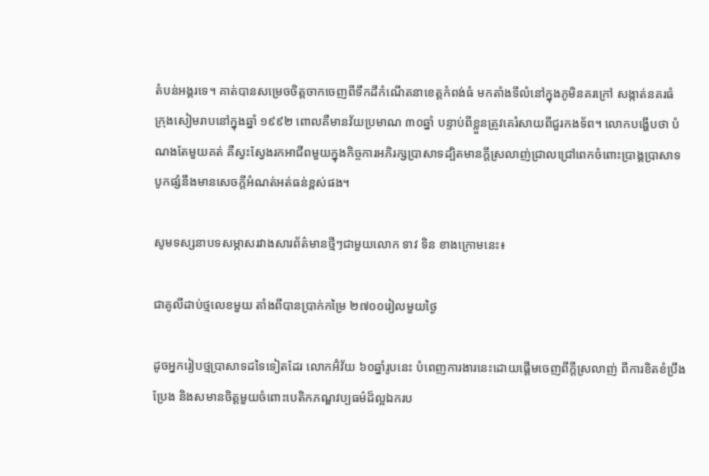តំបន់អង្គរទេ។ គាត់បានសម្រេចចិត្តចាកចេញពីទឹកដីកំណើតនាខេត្តកំពង់ធំ មកតាំងទីលំនៅក្នុងភូមិនគរក្រៅ សង្កាត់នគរធំ ក្រុងសៀមរាបនៅក្នុងឆ្នាំ ១៩៩២ ពោលគឺមានវ័យប្រមាណ ៣០ឆ្នាំ បន្ទាប់ពីខ្លួនត្រូវគេរំសាយពីជួរកងទ័ព។ លោកបង្ហើបថា បំណងតែមួយគត់ គឺស្វះស្វែងរកអាជីពមួយក្នុងកិច្ចការអភិរក្សប្រាសាទដ្បិតមានក្តីស្រលាញ់ជ្រាលជ្រៅពេកចំពោះប្រាង្គប្រាសាទ បូកផ្សំនឹងមានសេចក្តីអំណត់អត់ធន់ខ្ពស់ផង។

សូមទស្សនាបទសម្ភាសរវាងសារព័ត៌មានថ្មីៗជាមួយលោក ទាវ ទិន ខាងក្រោមនេះ៖

ជាគូលីដាប់ថ្មលេខមួយ តាំងពីបានប្រាក់កម្រៃ ២៧០០រៀលមួយថ្ងៃ

ដូចអ្នករៀបថ្មប្រាសាទដទៃទៀតដែរ លោកអ៊ំវ័យ ៦០ឆ្នាំរូបនេះ បំពេញការងារនេះដោយផ្តើមចេញពីក្តីស្រលាញ់ ពីការខិតខំប្រឹងប្រែង និងសមានចិត្តមួយចំពោះបេតិកភណ្ឌវប្បធម៌ដ៏ល្អឯករប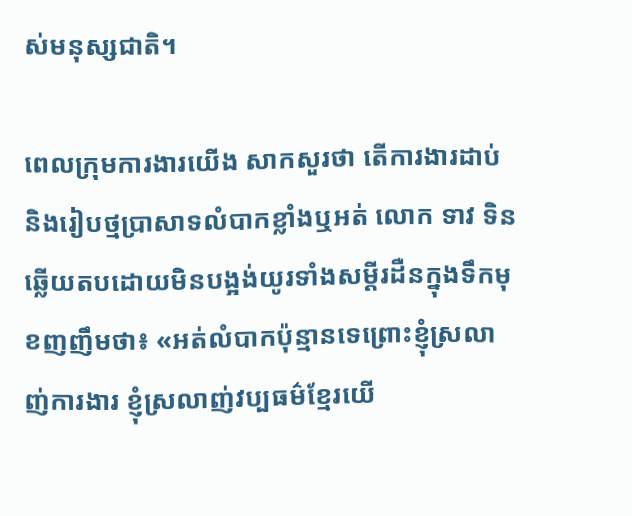ស់មនុស្សជាតិ។

ពេលក្រុមការងារយើង សាកសួរថា តើការងារដាប់ និងរៀបថ្មប្រាសាទលំបាកខ្លាំងឬអត់ លោក ទាវ ទិន ឆ្លើយតបដោយមិនបង្អង់យូរទាំងសម្តីរដឺនក្នុងទឹកមុខញញឹមថា៖ «អត់លំបាកប៉ុន្មានទេព្រោះខ្ញុំស្រលាញ់ការងារ ខ្ញុំស្រលាញ់វប្បធម៌ខ្មែរយើ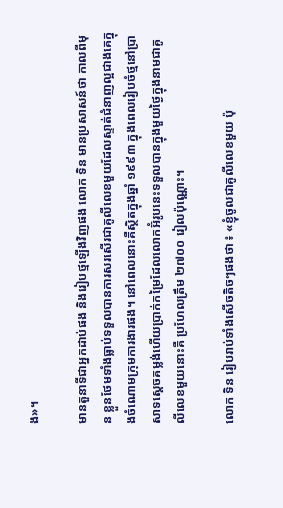ង»។

មានតួនាទីជាអ្នកដាប់ផង និងរៀបថ្មឡើងវិញផង លោក ទិន មានប្រសាសន៍ថា កាលពីមុន ខ្លួនថែមទាំងធ្លាប់ទទួលបានការសរសើរជាគូលីលេខមួយដែលស្ទាត់ជំនាញល្អជាងគេក្នុងចំណោមក្រុមការងារផង។ នៅពេលនោះគឺស្ថិតក្នុងឆ្នាំ ១៩៩៣ ក្នុងពេលរៀបចំថ្មនៅប្រាសាទស្តេចគម្លង់ហើយប្រាក់កម្រៃដែលលោកអ៊ំរូបនេះទទួលបានក្នុងមួយថ្ងៃក្នុងនាមជាគូលីលេខមួយនោះគឺ ប្រហែលត្រឹម ២៧០០ រៀលប៉ុណ្ណោះ។

លោក ទិន រៀបរាប់ទាំងសើចតិចៗផងថា ៖ «ខ្ញុំចូលជាគូលីលេខមួយ ប៉ុ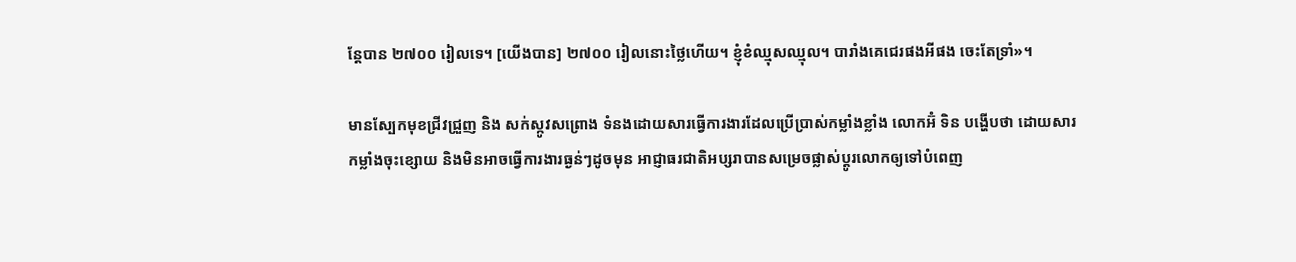ន្តែបាន ២៧០០ រៀលទេ។ [យើងបាន] ២៧០០ រៀលនោះថ្លៃហើយ។ ខ្ញុំខំឈ្មុសឈ្មុល។ បារាំងគេជេរផងអីផង ចេះតែទ្រាំ»។

មានស្បែកមុខជ្រីវជ្រួញ និង សក់ស្កូវសព្រោង ទំនងដោយសារធ្វើការងារដែលប្រើប្រាស់កម្លាំងខ្លាំង លោកអ៊ំ ទិន បង្ហើបថា ដោយសារកម្លាំងចុះខ្សោយ និងមិនអាចធ្វើការងារធ្ងន់ៗដូចមុន អាជ្ញាធរជាតិអប្សរាបានសម្រេចផ្លាស់ប្តូរលោកឲ្យទៅបំពេញ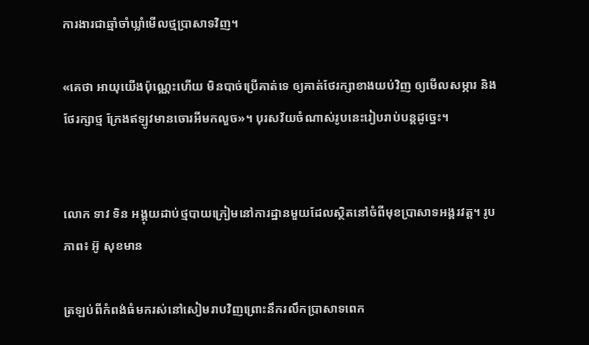ការងារជាឆ្មាំចាំឃ្លាំមើលថ្មប្រាសាទវិញ។

«គេថា អាយុយើងប៉ុណ្ណេះហើយ មិនបាច់ប្រើគាត់ទេ ឲ្យគាត់ថែរក្សាខាងយប់វិញ ឲ្យមើលសម្ភារ និងថែរក្សាថ្ម ក្រែងឥឡូវមានចោរអីមកលួច»។ បុរសវ័យចំណាស់រូបនេះរៀបរាប់បន្តដូច្នេះ។


លោក ទាវ ទិន អង្គុយដាប់ថ្មបាយក្រៀមនៅការដ្ឋានមួយដែលស្ថិតនៅចំពីមុខប្រាសាទអង្គរវត្ត។ រូបភាព៖ អ៊ូ សុខមាន

ត្រឡប់ពីកំពង់ធំមករស់នៅសៀមរាបវិញព្រោះនឹករលឹកប្រាសាទពេក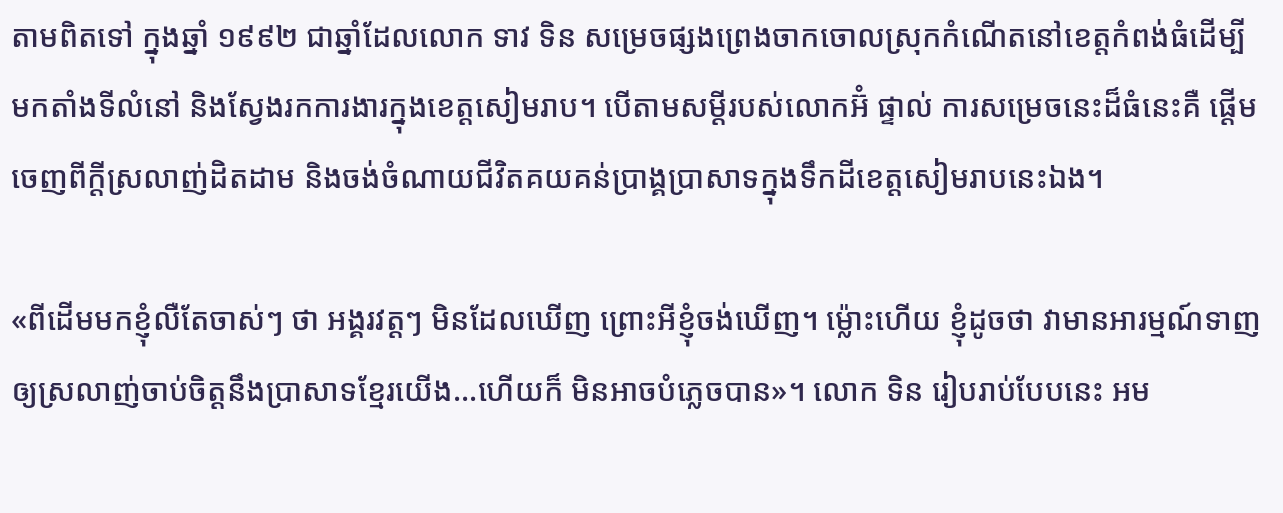តាមពិតទៅ ក្នុងឆ្នាំ ១៩៩២ ជាឆ្នាំដែលលោក ទាវ ទិន សម្រេចផ្សងព្រេងចាកចោលស្រុកកំណើតនៅខេត្តកំពង់ធំដើម្បីមកតាំងទីលំនៅ និងស្វែងរកការងារក្នុងខេត្តសៀមរាប។ បើតាមសម្តីរបស់លោកអ៊ំ ផ្ទាល់ ការសម្រេចនេះដ៏ធំនេះគឺ ផ្តើមចេញពីក្តីស្រលាញ់ដិតដាម និងចង់ចំណាយជីវិតគយគន់ប្រាង្គប្រាសាទក្នុងទឹកដីខេត្តសៀមរាបនេះឯង។

«ពីដើមមកខ្ញុំលឺតែចាស់ៗ ថា អង្គរវត្តៗ មិនដែលឃើញ ព្រោះអីខ្ញុំចង់ឃើញ។ ម្ល៉ោះហើយ ខ្ញុំដូចថា វាមានអារម្មណ៍ទាញឲ្យស្រលាញ់ចាប់ចិត្តនឹងប្រាសាទខ្មែរយើង…ហើយក៏ មិនអាចបំភ្លេចបាន»។ លោក ទិន រៀបរាប់បែបនេះ អម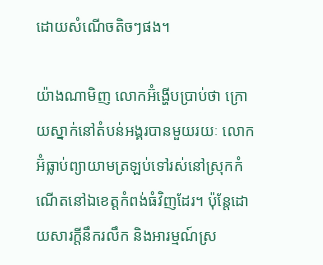ដោយសំណើចតិចៗផង។

យ៉ាងណាមិញ លោកអ៊ំង្ហើបប្រាប់ថា ក្រោយស្នាក់នៅតំបន់អង្គរបានមួយរយៈ លោកអ៊ំធ្លាប់ព្យាយាមត្រឡប់ទៅរស់នៅស្រុកកំណើតនៅឯខេត្តកំពង់ធំវិញដែរ។ ប៉ុន្តែដោយសារក្តីនឹករលឹក និងអារម្មណ៍ស្រ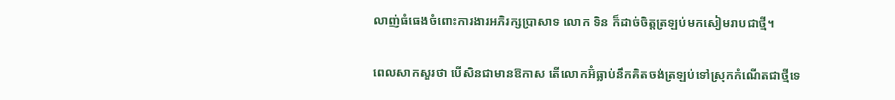លាញ់ធំធេងចំពោះការងារអភិរក្សប្រាសាទ លោក ទិន ក៏ដាច់ចិត្តត្រឡប់មកសៀមរាបជាថ្មី។

ពេលសាកសួរថា បើសិនជាមានឱកាស តើលោកអ៊ំធ្លាប់នឹកគិតចង់ត្រឡប់ទៅស្រុកកំណើតជាថ្មីទេ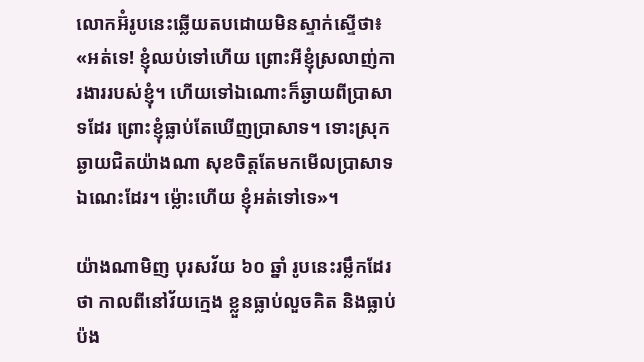លោកអ៊ំរូបនេះឆ្លើយតបដោយមិនស្ទាក់ស្ទើថា៖ «អត់ទេ! ខ្ញុំឈប់ទៅហើយ ព្រោះអីខ្ញុំស្រលាញ់ការងាររបស់ខ្ញុំ។ ហើយទៅឯណោះក៏ឆ្ងាយពីប្រាសាទដែរ ព្រោះខ្ញុំធ្លាប់តែឃើញប្រាសាទ។ ទោះស្រុកឆ្ងាយជិតយ៉ាងណា សុខចិត្តតែមកមើលប្រាសាទឯណេះដែរ។ ម្ល៉ោះហើយ ខ្ញុំអត់ទៅទេ»។

យ៉ាងណាមិញ បុរសវ័យ ៦០ ឆ្នាំ រូបនេះរម្លឹកដែរថា កាលពីនៅវ័យក្មេង ខ្លួនធ្លាប់លួចគិត និងធ្លាប់ប៉ង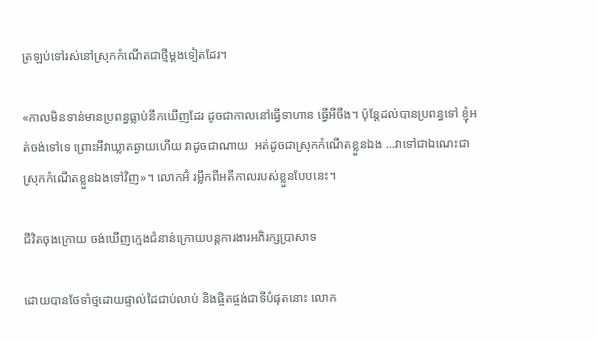ត្រឡប់ទៅរស់នៅស្រុកកំណើតជាថ្មីម្តងទៀតដែរ។

«កាលមិនទាន់មានប្រពន្ធធ្លាប់នឹកឃើញដែរ ដូចជាកាលនៅធ្វើទាហាន ធ្វើអីចឹង។ ប៉ុន្តែដល់បានប្រពន្ធទៅ ខ្ញុំអត់ចង់ទៅទេ ព្រោះអីវាឃ្លាតឆ្ងាយហើយ វាដូចជាណាយ  អត់ដូចជាស្រុកកំណើតខ្លួនឯង ...វាទៅជាឯណេះជាស្រុកកំណើតខ្លួនឯងទៅវិញ»។ លោកអ៊ំ រម្លឹកពីអតីកាលរបស់ខ្លួនបែបនេះ។

ជីវិតចុងក្រោយ ចង់ឃើញក្មេងជំនាន់ក្រោយបន្តការងារអភិរក្សប្រាសាទ

ដោយបានថែទាំថ្មដោយផ្ទាល់ដៃជាប់លាប់ និងផ្ចិតផ្ចង់ជាទីបំផុតនោះ លោក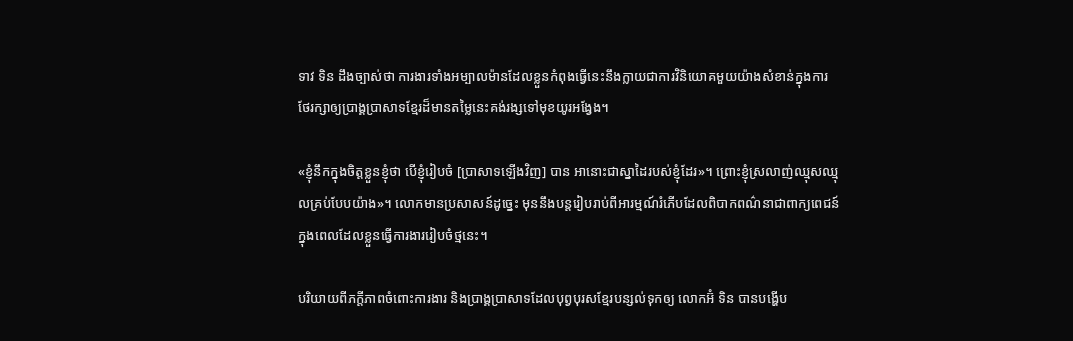ទាវ ទិន ដឹងច្បាស់ថា ការងារទាំងអម្បាលម៉ានដែលខ្លួនកំពុងធ្វើនេះនឹងក្លាយជាការវិនិយោគមួយយ៉ាងសំខាន់ក្នុងការថែរក្សាឲ្យប្រាង្គប្រាសាទខ្មែរដ៏មានតម្លៃនេះគង់រង្សទៅមុខយូរអង្វែង។

«ខ្ញុំនឹកក្នុងចិត្តខ្លួនខ្ញុំថា បើខ្ញុំរៀបចំ [ប្រាសាទឡើងវិញ] បាន អានោះជាស្នាដៃរបស់ខ្ញុំដែរ»។ ព្រោះខ្ញុំស្រលាញ់ឈ្មុសឈ្មុលគ្រប់បែបយ៉ាង»។ លោកមានប្រសាសន៍ដូច្នេះ មុននឹងបន្តរៀបរាប់ពីអារម្មណ៍រំភើបដែលពិបាកពណ៌នាជាពាក្យពេជន៍ក្នុងពេលដែលខ្លួនធ្វើការងាររៀបចំថ្មនេះ។

បរិយាយពីភក្តីភាពចំពោះការងារ និងប្រាង្គប្រាសាទដែលបុព្វបុរសខ្មែរបន្សល់ទុកឲ្យ លោកអ៊ំ ទិន បានបង្ហើប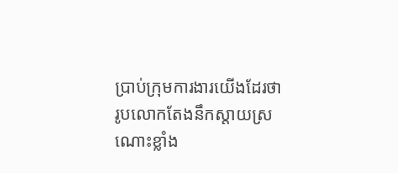ប្រាប់ក្រុមការងារយើងដែរថា រូបលោកតែងនឹកស្តាយស្រណោះខ្លាំង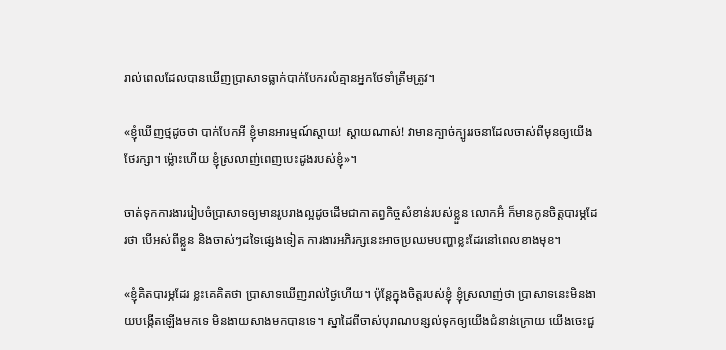រាល់ពេលដែលបានឃើញប្រាសាទធ្លាក់បាក់បែករលំគ្មានអ្នកថែទាំត្រឹមត្រូវ។

«ខ្ញុំឃើញថ្មដូចថា បាក់បែកអី ខ្ញុំមានអារម្មណ៍ស្តាយ! ស្តាយណាស់! វាមានក្បាច់ក្បូររចនាដែលចាស់ពីមុនឲ្យយើងថែរក្សា។ ម្ល៉ោះហើយ ខ្ញុំស្រលាញ់ពេញបេះដូងរបស់ខ្ញុំ»។

ចាត់ទុកការងាររៀបចំប្រាសាទឲ្យមានរូបរាងល្អដូចដើមជាកាតព្វកិច្ចសំខាន់របស់ខ្លួន លោកអ៊ំ ក៏មានកូនចិត្តបារម្ភដែរថា បើអស់ពីខ្លួន និងចាស់ៗដទៃផ្សេងទៀត ការងារអភិរក្សនេះអាចប្រឈមបញ្ហាខ្លះដែរនៅពេលខាងមុខ។

«ខ្ញុំគិតបារម្ភដែរ ខ្លះគេគិតថា ប្រាសាទឃើញរាល់ថ្ងៃហើយ។ ប៉ុន្តែក្នុងចិត្តរបស់ខ្ញុំ ខ្ញុំស្រលាញ់ថា ប្រាសាទនេះមិនងាយបង្កើតឡើងមកទេ មិនងាយសាងមកបានទេ។ ស្នាដៃពីចាស់បុរាណបន្សល់ទុកឲ្យយើងជំនាន់ក្រោយ យើងចេះជួ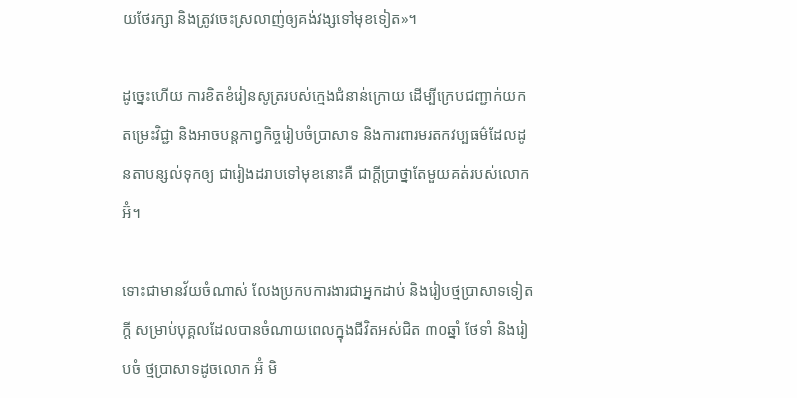យថែរក្សា និងត្រូវចេះស្រលាញ់ឲ្យគង់វង្សទៅមុខទៀត»។

ដូច្នេះហើយ ការខិតខំរៀនសូត្ររបស់ក្មេងជំនាន់ក្រោយ ដើម្បីក្រេបជញ្ជាក់យកតម្រេះវិជ្ជា និងអាចបន្តកាព្វកិច្ចរៀបចំប្រាសាទ និងការពារមរតកវប្បធម៌ដែលដូនតាបន្សល់ទុកឲ្យ ជារៀងដរាបទៅមុខនោះគឺ ជាក្តីប្រាថ្នាតែមួយគត់របស់លោកអ៊ំ។

ទោះជាមានវ័យចំណាស់ លែងប្រកបការងារជាអ្នកដាប់ និងរៀបថ្មប្រាសាទទៀតក្តី សម្រាប់បុគ្គលដែលបានចំណាយពេលក្នុងជីវិតអស់ជិត ៣០ឆ្នាំ ថែទាំ និងរៀបចំ ថ្មប្រាសាទដូចលោក អ៊ំ មិ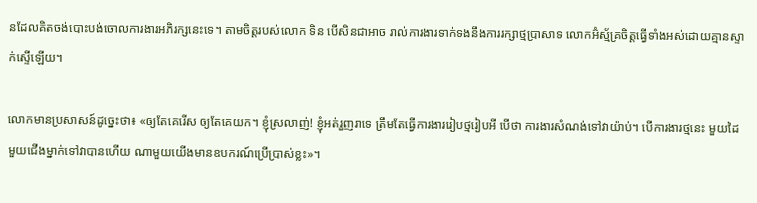នដែលគិតចង់បោះបង់ចោលការងារអភិរក្សនេះទេ។ តាមចិត្តរបស់លោក ទិន បើសិនជាអាច រាល់ការងារទាក់ទងនឹងការរក្សាថ្មប្រាសាទ លោកអ៊ំស្ម័គ្រចិត្តធ្វើទាំងអស់ដោយគ្មានស្ទាក់ស្ទើឡើយ។

លោកមានប្រសាសន៍ដូច្នេះថា៖ «ឲ្យតែគេរើស ឲ្យតែគេយក។ ខ្ញុំស្រលាញ់! ខ្ញុំអត់រួញរាទេ ត្រឹមតែធ្វើការងាររៀបថ្មរៀបអី បើថា ការងារសំណង់ទៅវាយ៉ាប់។ បើការងារថ្មនេះ មួយដៃមួយជើងម្នាក់ទៅវាបានហើយ ណាមួយយើងមានឧបករណ៍ប្រើប្រាស់ខ្លះ»។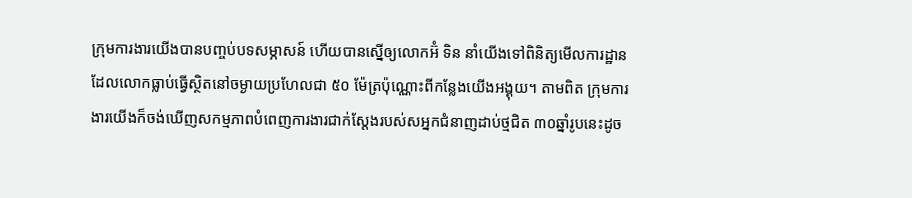ក្រុមការងារយើងបានបញ្ចប់បទសម្ភាសន៍ ហើយបានស្នើឲ្យលោកអ៊ំ ទិន នាំយើងទៅពិនិត្យមើលការដ្ឋានដែលលោកធ្លាប់ធ្វើស្ថិតនៅចម្ងាយប្រហែលជា ៥០ ម៉ែត្រប៉ុណ្ណោះពីកន្លែងយើងអង្គុយ។ តាមពិត ក្រុមការងារយើងក៏ចង់ឃើញសកម្មភាពបំពេញការងារជាក់ស្តែងរបស់សអ្នកជំនាញដាប់ថ្មជិត ៣០ឆ្នាំរូបនេះដូច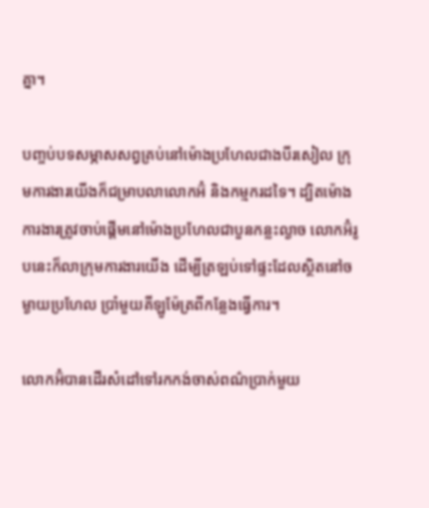គ្នា។

បញ្ចប់បទសម្ភាសសព្វគ្រប់នៅម៉ោងប្រហែលជាងបីរសៀល ក្រុមការងារយើងក៏ជម្រាបលាលោកអ៊ំ និងកម្មករដទៃ។ ដ្បិតម៉ោងការងារត្រូវចាប់ផ្តើមនៅម៉ោងប្រហែលជាបួនកន្លះល្ងាច លោកអ៊ំរូបនេះក៏លាក្រុមការងារយើង ដើម្បីត្រឡប់ទៅផ្ទះដែលស្ថិតនៅចម្ងាយប្រហែល ប្រាំមួយគីឡូម៉ែត្រពីកន្លែងធ្វើការ។

លោកអ៊ំបានដើរសំដៅទៅរកកង់ចាស់ពណ៌ប្រាក់មួយ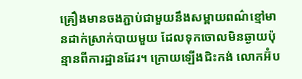គ្រឿងមានចងភ្ជាប់ជាមួយនឹងសម្ពាយពណ៌ខ្មៅមានដាក់ស្រាក់បាយមួយ ដែលទុកចោលមិនឆ្ងាយប៉ុន្មានពីការដ្ឋានដែរ។ ក្រោយឡើងជិះកង់ លោកអ៊ំប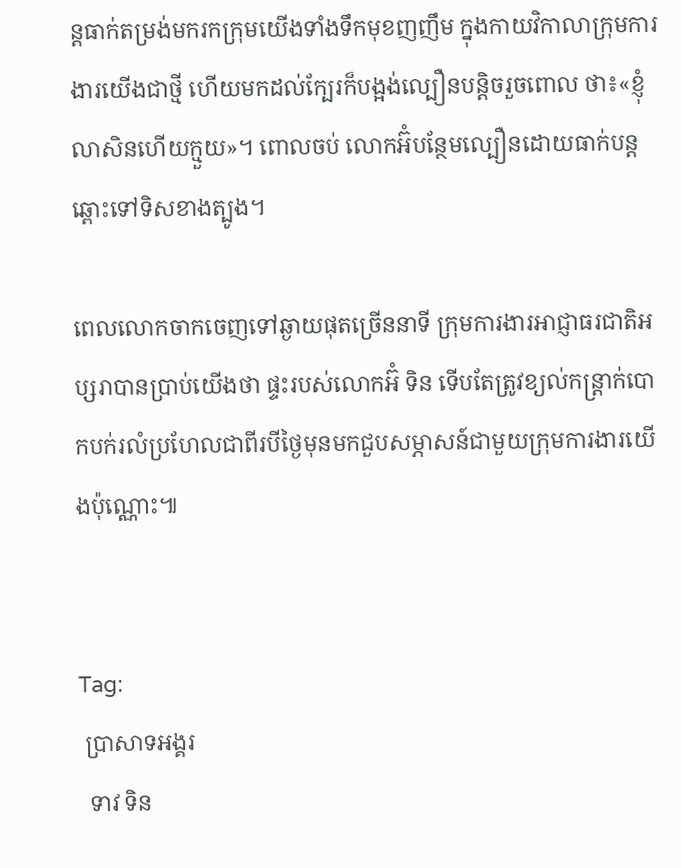ន្តធាក់តម្រង់មករកក្រុមយើងទាំងទឹកមុខញញឹម ក្នុងកាយវិកាលាក្រុមការងារយើងជាថ្មី ហើយមកដល់ក្បែរក៏បង្អង់ល្បឿនបន្តិចរួចពោល ថា៖«ខ្ញុំលាសិនហើយក្មួយ»។ ពោលចប់ លោកអ៊ំបន្ថែមល្បឿនដោយធាក់បន្តឆ្ពោះទៅទិសខាងត្បូង។

ពេលលោកចាកចេញទៅឆ្ងាយផុតច្រើននាទី ក្រុមការងារអាជ្ញាធរជាតិអប្សរាបានប្រាប់យើងថា ផ្ទះរបស់លោកអ៊ំ ទិន ទើបតែត្រូវខ្យល់កន្ត្រាក់បោកបក់រលំប្រហែលជាពីរបីថ្ងៃមុនមកជួបសម្ភាសន៍ជាមួយក្រុមការងារយើងប៉ុណ្ណោះ៕


Tag:
 ប្រាសាទអង្គរ
  ទាវ ទិន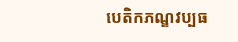បេតិកភណ្ឌវប្បធ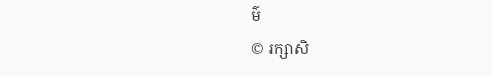ម៌
© រក្សាសិ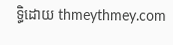ទ្ធិដោយ thmeythmey.com